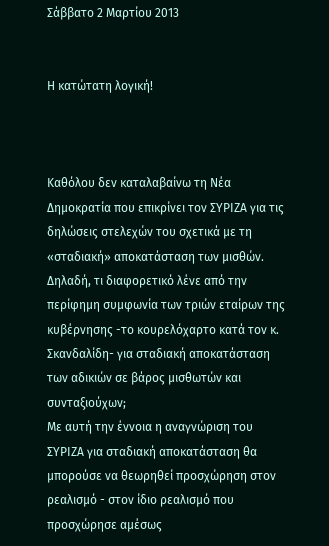Σάββατο 2 Μαρτίου 2013


Η κατώτατη λογική!



Καθόλου δεν καταλαβαίνω τη Νέα Δημοκρατία που επικρίνει τον ΣΥΡΙΖΑ για τις δηλώσεις στελεχών του σχετικά με τη «σταδιακή» αποκατάσταση των μισθών. Δηλαδή, τι διαφορετικό λένε από την περίφημη συμφωνία των τριών εταίρων της κυβέρνησης -το κουρελόχαρτο κατά τον κ. Σκανδαλίδη- για σταδιακή αποκατάσταση των αδικιών σε βάρος μισθωτών και συνταξιούχων;
Με αυτή την έννοια η αναγνώριση του ΣΥΡΙΖΑ για σταδιακή αποκατάσταση θα μπορούσε να θεωρηθεί προσχώρηση στον ρεαλισμό - στον ίδιο ρεαλισμό που προσχώρησε αμέσως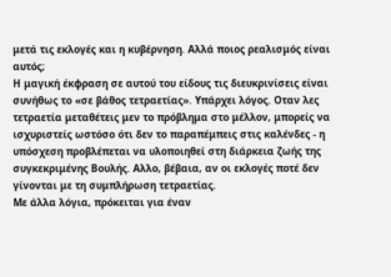μετά τις εκλογές και η κυβέρνηση. Αλλά ποιος ρεαλισμός είναι αυτός;
Η μαγική έκφραση σε αυτού του είδους τις διευκρινίσεις είναι συνήθως το «σε βάθος τετραετίας». Υπάρχει λόγος. Οταν λες τετραετία μεταθέτεις μεν το πρόβλημα στο μέλλον, μπορείς να ισχυριστείς ωστόσο ότι δεν το παραπέμπεις στις καλένδες - η υπόσχεση προβλέπεται να υλοποιηθεί στη διάρκεια ζωής της συγκεκριμένης Βουλής. Αλλο, βέβαια, αν οι εκλογές ποτέ δεν γίνονται με τη συμπλήρωση τετραετίας.
Με άλλα λόγια, πρόκειται για έναν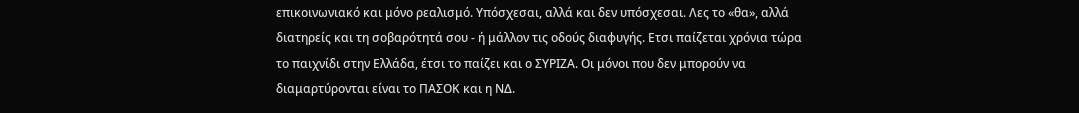επικοινωνιακό και μόνο ρεαλισμό. Υπόσχεσαι, αλλά και δεν υπόσχεσαι. Λες το «θα», αλλά διατηρείς και τη σοβαρότητά σου - ή μάλλον τις οδούς διαφυγής. Ετσι παίζεται χρόνια τώρα το παιχνίδι στην Ελλάδα, έτσι το παίζει και ο ΣΥΡΙΖΑ. Οι μόνοι που δεν μπορούν να διαμαρτύρονται είναι το ΠΑΣΟΚ και η ΝΔ.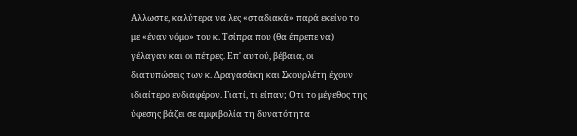Αλλωστε, καλύτερα να λες «σταδιακά» παρά εκείνο το με «έναν νόμο» του κ. Τσίπρα που (θα έπρεπε να) γέλαγαν και οι πέτρες. Επ' αυτού, βέβαια, οι διατυπώσεις των κ. Δραγασάκη και Σκουρλέτη έχουν ιδιαίτερο ενδιαφέρον. Γιατί, τι είπαν; Οτι το μέγεθος της ύφεσης βάζει σε αμφιβολία τη δυνατότητα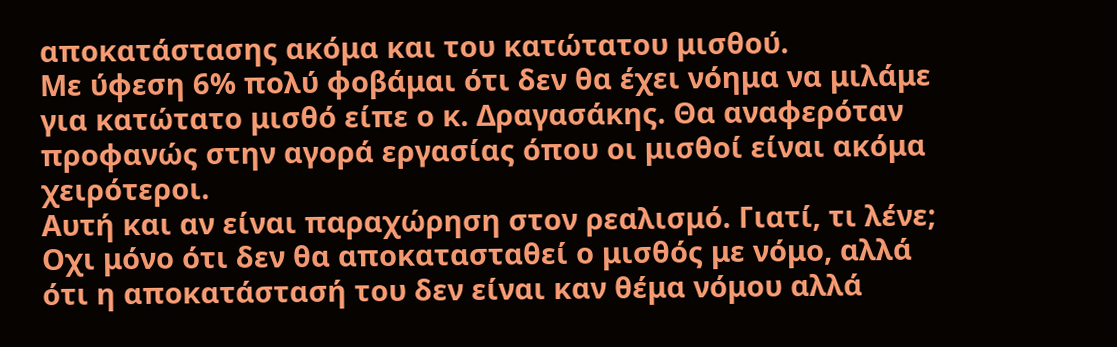αποκατάστασης ακόμα και του κατώτατου μισθού.
Με ύφεση 6% πολύ φοβάμαι ότι δεν θα έχει νόημα να μιλάμε για κατώτατο μισθό είπε ο κ. Δραγασάκης. Θα αναφερόταν προφανώς στην αγορά εργασίας όπου οι μισθοί είναι ακόμα χειρότεροι.
Αυτή και αν είναι παραχώρηση στον ρεαλισμό. Γιατί, τι λένε; Οχι μόνο ότι δεν θα αποκατασταθεί ο μισθός με νόμο, αλλά ότι η αποκατάστασή του δεν είναι καν θέμα νόμου αλλά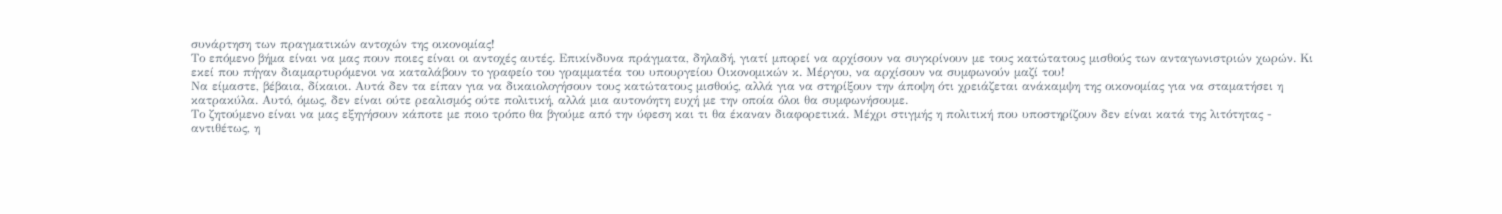συνάρτηση των πραγματικών αντοχών της οικονομίας!
Το επόμενο βήμα είναι να μας πουν ποιες είναι οι αντοχές αυτές. Επικίνδυνα πράγματα, δηλαδή, γιατί μπορεί να αρχίσουν να συγκρίνουν με τους κατώτατους μισθούς των ανταγωνιστριών χωρών. Κι εκεί που πήγαν διαμαρτυρόμενοι να καταλάβουν το γραφείο του γραμματέα του υπουργείου Οικονομικών κ. Μέργου, να αρχίσουν να συμφωνούν μαζί του!
Να είμαστε, βέβαια, δίκαιοι. Αυτά δεν τα είπαν για να δικαιολογήσουν τους κατώτατους μισθούς, αλλά για να στηρίξουν την άποψη ότι χρειάζεται ανάκαμψη της οικονομίας για να σταματήσει η κατρακύλα. Αυτό, όμως, δεν είναι ούτε ρεαλισμός ούτε πολιτική, αλλά μια αυτονόητη ευχή με την οποία όλοι θα συμφωνήσουμε.
Το ζητούμενο είναι να μας εξηγήσουν κάποτε με ποιο τρόπο θα βγούμε από την ύφεση και τι θα έκαναν διαφορετικά. Μέχρι στιγμής η πολιτική που υποστηρίζουν δεν είναι κατά της λιτότητας - αντιθέτως, η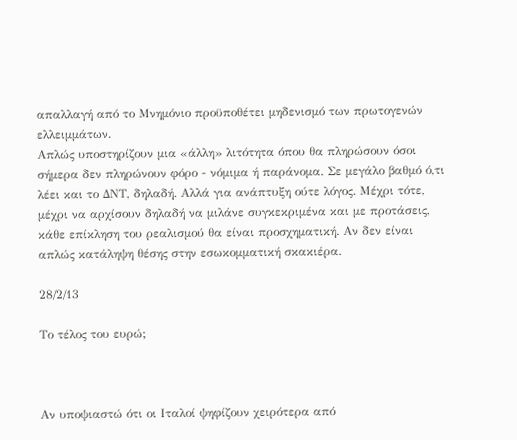απαλλαγή από το Μνημόνιο προϋποθέτει μηδενισμό των πρωτογενών ελλειμμάτων.
Απλώς υποστηρίζουν μια «άλλη» λιτότητα όπου θα πληρώσουν όσοι σήμερα δεν πληρώνουν φόρο - νόμιμα ή παράνομα. Σε μεγάλο βαθμό ό,τι λέει και το ΔΝΤ, δηλαδή. Αλλά για ανάπτυξη ούτε λόγος. Μέχρι τότε, μέχρι να αρχίσουν δηλαδή να μιλάνε συγκεκριμένα και με προτάσεις, κάθε επίκληση του ρεαλισμού θα είναι προσχηματική. Αν δεν είναι απλώς κατάληψη θέσης στην εσωκομματική σκακιέρα.

28/2/13

Το τέλος του ευρώ;



Αν υποψιαστώ ότι οι Ιταλοί ψηφίζουν χειρότερα από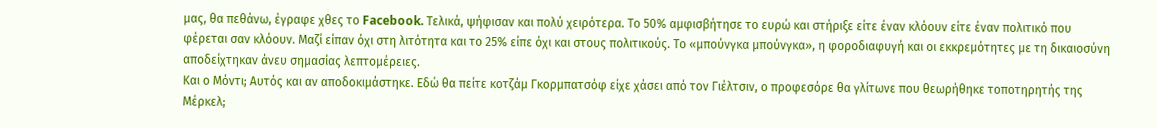μας, θα πεθάνω, έγραφε χθες το Facebook. Τελικά, ψήφισαν και πολύ χειρότερα. Το 50% αμφισβήτησε το ευρώ και στήριξε είτε έναν κλόουν είτε έναν πολιτικό που φέρεται σαν κλόουν. Μαζί είπαν όχι στη λιτότητα και το 25% είπε όχι και στους πολιτικούς. Το «μπούνγκα μπούνγκα», η φοροδιαφυγή και οι εκκρεμότητες με τη δικαιοσύνη αποδείχτηκαν άνευ σημασίας λεπτομέρειες.
Και ο Μόντι; Αυτός και αν αποδοκιμάστηκε. Εδώ θα πείτε κοτζάμ Γκορμπατσόφ είχε χάσει από τον Γιέλτσιν, ο προφεσόρε θα γλίτωνε που θεωρήθηκε τοποτηρητής της Μέρκελ;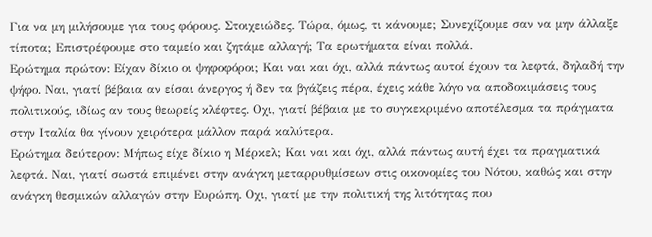Για να μη μιλήσουμε για τους φόρους. Στοιχειώδες. Τώρα, όμως, τι κάνουμε; Συνεχίζουμε σαν να μην άλλαξε τίποτα; Επιστρέφουμε στο ταμείο και ζητάμε αλλαγή; Τα ερωτήματα είναι πολλά.
Ερώτημα πρώτον: Είχαν δίκιο οι ψηφοφόροι; Και ναι και όχι, αλλά πάντως αυτοί έχουν τα λεφτά, δηλαδή την ψήφο. Ναι, γιατί βέβαια αν είσαι άνεργος ή δεν τα βγάζεις πέρα, έχεις κάθε λόγο να αποδοκιμάσεις τους πολιτικούς, ιδίως αν τους θεωρείς κλέφτες. Οχι, γιατί βέβαια με το συγκεκριμένο αποτέλεσμα τα πράγματα στην Ιταλία θα γίνουν χειρότερα μάλλον παρά καλύτερα.
Ερώτημα δεύτερον: Μήπως είχε δίκιο η Μέρκελ; Και ναι και όχι, αλλά πάντως αυτή έχει τα πραγματικά λεφτά. Ναι, γιατί σωστά επιμένει στην ανάγκη μεταρρυθμίσεων στις οικονομίες του Νότου, καθώς και στην ανάγκη θεσμικών αλλαγών στην Ευρώπη. Οχι, γιατί με την πολιτική της λιτότητας που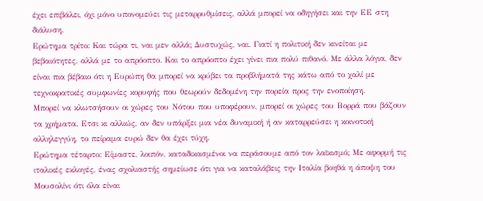έχει επιβάλει, όχι μόνο υπονομεύει τις μεταρρυθμίσεις, αλλά μπορεί να οδηγήσει και την ΕΕ στη διάλυση.
Ερώτημα τρίτο: Και τώρα τι, ναι μεν αλλά; Δυστυχώς, ναι. Γιατί η πολιτική δεν κινείται με βεβαιότητες, αλλά με το απρόοπτο. Και το απρόοπτο έχει γίνει πια πολύ πιθανό. Με άλλα λόγια, δεν είναι πια βέβαιο ότι η Ευρώπη θα μπορεί να κρύβει τα προβλήματά της κάτω από το χαλί με τεχνοκρατικές συμφωνίες κορυφής που θεωρούν δεδομένη την πορεία προς την ενοποίηση.
Μπορεί να κλωτσήσουν οι χώρες του Νότου που υποφέρουν, μπορεί οι χώρες του Βορρά που βάζουν τα χρήματα. Ετσι κι αλλιώς, αν δεν υπάρξει μια νέα δυναμική ή αν καταρρεύσει η κοινοτική αλληλεγγύη, το πείραμα ευρώ δεν θα έχει τύχη.
Ερώτημα τέταρτο: Είμαστε, λοιπόν, καταδικασμένοι να περάσουμε από τον λαϊκισμό; Με αφορμή τις ιταλικές εκλογές, ένας σχολιαστής σημείωσε ότι για να καταλάβεις την Ιταλία βοηθά η άποψη του Μουσολίνι ότι όλα είναι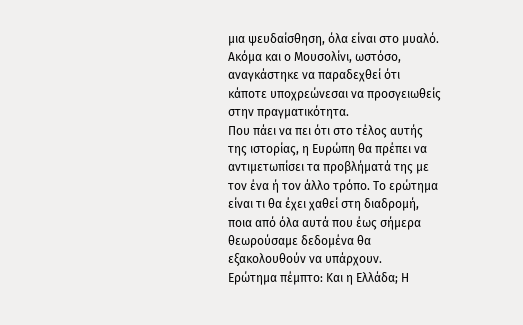μια ψευδαίσθηση, όλα είναι στο μυαλό. Ακόμα και ο Μουσολίνι, ωστόσο, αναγκάστηκε να παραδεχθεί ότι κάποτε υποχρεώνεσαι να προσγειωθείς στην πραγματικότητα.
Που πάει να πει ότι στο τέλος αυτής της ιστορίας, η Ευρώπη θα πρέπει να αντιμετωπίσει τα προβλήματά της με τον ένα ή τον άλλο τρόπο. Το ερώτημα είναι τι θα έχει χαθεί στη διαδρομή, ποια από όλα αυτά που έως σήμερα θεωρούσαμε δεδομένα θα εξακολουθούν να υπάρχουν.
Ερώτημα πέμπτο: Και η Ελλάδα; Η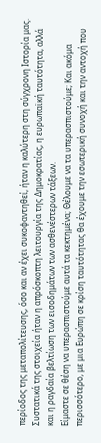περίοδος της μεταπολίτευσης, όσο και αν έχει συκοφαντηθεί, ήταν η καλύτερη στη σύγχρονη Ιστορία μας. Συστατικά της στοιχεία ήταν η απρόσκοπτη λειτουργία της Δημοκρατίας, η ευρωπαϊκή ταυτότητα, αλλά και η ραγδαία βελτίωση των εισοδημάτων των ασθενέστερων τάξεων.
Είμαστε σε θέση να υπερασπιστούμε αυτά τα κεκτημένα; Θέλουμε να τα υπερασπιστούμε; Και ακόμα περισσότερο, με μια Ευρώπη σε κρίση ταυτότητας θα έχουμε την εσωτερική συνοχή και την αντοχή που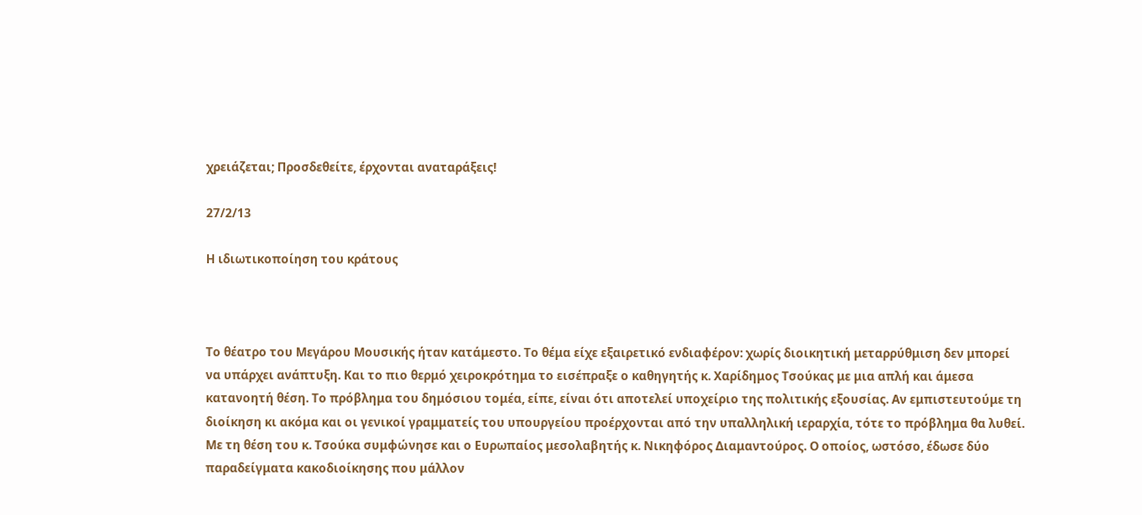χρειάζεται; Προσδεθείτε, έρχονται αναταράξεις!

27/2/13

Η ιδιωτικοποίηση του κράτους



Το θέατρο του Μεγάρου Μουσικής ήταν κατάμεστο. Το θέμα είχε εξαιρετικό ενδιαφέρον: χωρίς διοικητική μεταρρύθμιση δεν μπορεί να υπάρχει ανάπτυξη. Και το πιο θερμό χειροκρότημα το εισέπραξε ο καθηγητής κ. Χαρίδημος Τσούκας με μια απλή και άμεσα κατανοητή θέση. Το πρόβλημα του δημόσιου τομέα, είπε, είναι ότι αποτελεί υποχείριο της πολιτικής εξουσίας. Αν εμπιστευτούμε τη διοίκηση κι ακόμα και οι γενικοί γραμματείς του υπουργείου προέρχονται από την υπαλληλική ιεραρχία, τότε το πρόβλημα θα λυθεί.
Με τη θέση του κ. Τσούκα συμφώνησε και ο Ευρωπαίος μεσολαβητής κ. Νικηφόρος Διαμαντούρος. Ο οποίος, ωστόσο, έδωσε δύο παραδείγματα κακοδιοίκησης που μάλλον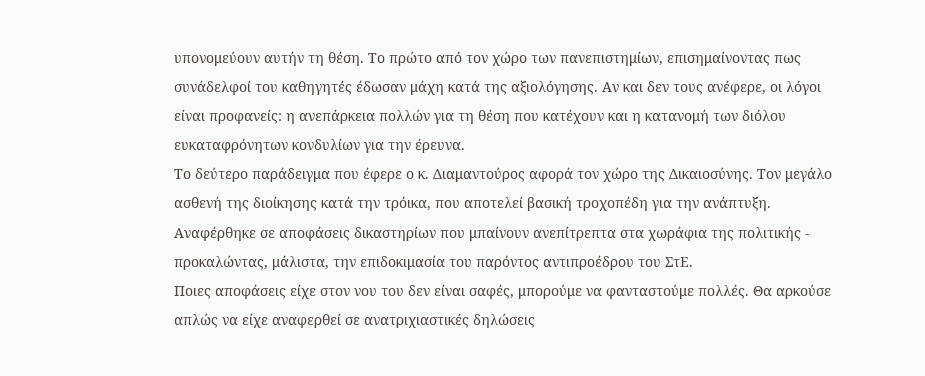υπονομεύουν αυτήν τη θέση. Το πρώτο από τον χώρο των πανεπιστημίων, επισημαίνοντας πως συνάδελφοί του καθηγητές έδωσαν μάχη κατά της αξιολόγησης. Αν και δεν τους ανέφερε, οι λόγοι είναι προφανείς: η ανεπάρκεια πολλών για τη θέση που κατέχουν και η κατανομή των διόλου ευκαταφρόνητων κονδυλίων για την έρευνα.
Το δεύτερο παράδειγμα που έφερε ο κ. Διαμαντούρος αφορά τον χώρο της Δικαιοσύνης. Τον μεγάλο ασθενή της διοίκησης κατά την τρόικα, που αποτελεί βασική τροχοπέδη για την ανάπτυξη. Αναφέρθηκε σε αποφάσεις δικαστηρίων που μπαίνουν ανεπίτρεπτα στα χωράφια της πολιτικής - προκαλώντας, μάλιστα, την επιδοκιμασία του παρόντος αντιπροέδρου του ΣτΕ.
Ποιες αποφάσεις είχε στον νου του δεν είναι σαφές, μπορούμε να φανταστούμε πολλές. Θα αρκούσε απλώς να είχε αναφερθεί σε ανατριχιαστικές δηλώσεις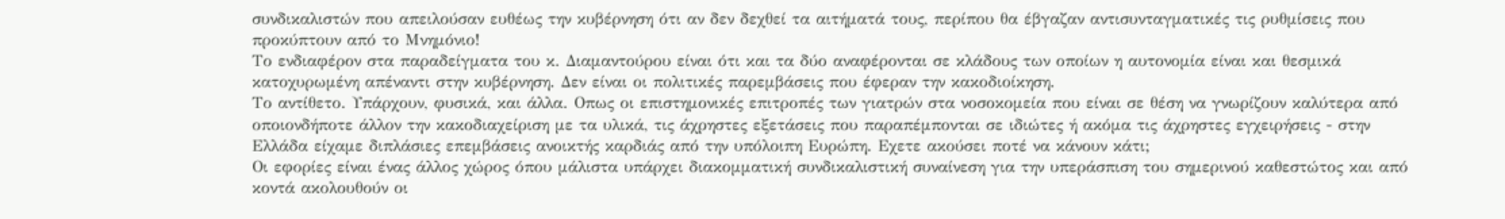συνδικαλιστών που απειλούσαν ευθέως την κυβέρνηση ότι αν δεν δεχθεί τα αιτήματά τους, περίπου θα έβγαζαν αντισυνταγματικές τις ρυθμίσεις που προκύπτουν από το Μνημόνιο!
Το ενδιαφέρον στα παραδείγματα του κ. Διαμαντούρου είναι ότι και τα δύο αναφέρονται σε κλάδους των οποίων η αυτονομία είναι και θεσμικά κατοχυρωμένη απέναντι στην κυβέρνηση. Δεν είναι οι πολιτικές παρεμβάσεις που έφεραν την κακοδιοίκηση.
Το αντίθετο. Υπάρχουν, φυσικά, και άλλα. Οπως οι επιστημονικές επιτροπές των γιατρών στα νοσοκομεία που είναι σε θέση να γνωρίζουν καλύτερα από οποιονδήποτε άλλον την κακοδιαχείριση με τα υλικά, τις άχρηστες εξετάσεις που παραπέμπονται σε ιδιώτες ή ακόμα τις άχρηστες εγχειρήσεις - στην Ελλάδα είχαμε διπλάσιες επεμβάσεις ανοικτής καρδιάς από την υπόλοιπη Ευρώπη. Εχετε ακούσει ποτέ να κάνουν κάτι;
Οι εφορίες είναι ένας άλλος χώρος όπου μάλιστα υπάρχει διακομματική συνδικαλιστική συναίνεση για την υπεράσπιση του σημερινού καθεστώτος και από κοντά ακολουθούν οι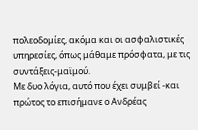πολεοδομίες, ακόμα και οι ασφαλιστικές υπηρεσίες, όπως μάθαμε πρόσφατα, με τις συντάξεις-μαϊμού.
Με δυο λόγια, αυτό που έχει συμβεί -και πρώτος το επισήμανε ο Ανδρέας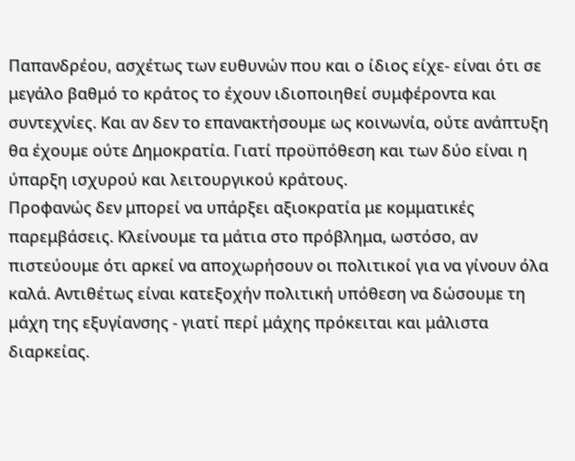Παπανδρέου, ασχέτως των ευθυνών που και ο ίδιος είχε- είναι ότι σε μεγάλο βαθμό το κράτος το έχουν ιδιοποιηθεί συμφέροντα και συντεχνίες. Και αν δεν το επανακτήσουμε ως κοινωνία, ούτε ανάπτυξη θα έχουμε ούτε Δημοκρατία. Γιατί προϋπόθεση και των δύο είναι η ύπαρξη ισχυρού και λειτουργικού κράτους.
Προφανώς δεν μπορεί να υπάρξει αξιοκρατία με κομματικές παρεμβάσεις. Κλείνουμε τα μάτια στο πρόβλημα, ωστόσο, αν πιστεύουμε ότι αρκεί να αποχωρήσουν οι πολιτικοί για να γίνουν όλα καλά. Αντιθέτως είναι κατεξοχήν πολιτική υπόθεση να δώσουμε τη μάχη της εξυγίανσης - γιατί περί μάχης πρόκειται και μάλιστα διαρκείας.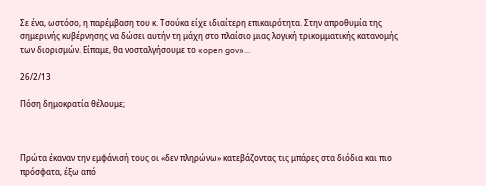Σε ένα, ωστόσο, η παρέμβαση του κ. Τσούκα είχε ιδιαίτερη επικαιρότητα. Στην απροθυμία της σημερινής κυβέρνησης να δώσει αυτήν τη μάχη στο πλαίσιο μιας λογική τρικομματικής κατανομής των διορισμών. Είπαμε, θα νοσταλγήσουμε το «open gov»...

26/2/13

Πόση δημοκρατία θέλουμε;



Πρώτα έκαναν την εμφάνισή τους οι «δεν πληρώνω» κατεβάζοντας τις μπάρες στα διόδια και πιο πρόσφατα, έξω από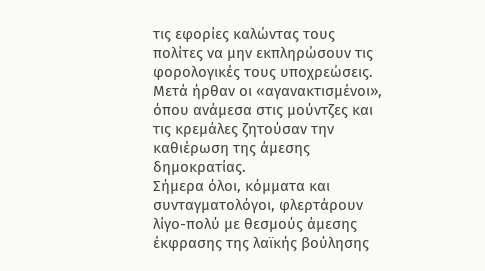τις εφορίες καλώντας τους πολίτες να μην εκπληρώσουν τις φορολογικές τους υποχρεώσεις. Μετά ήρθαν οι «αγανακτισμένοι», όπου ανάμεσα στις μούντζες και τις κρεμάλες ζητούσαν την καθιέρωση της άμεσης δημοκρατίας.
Σήμερα όλοι, κόμματα και συνταγματολόγοι, φλερτάρουν λίγο-πολύ με θεσμούς άμεσης έκφρασης της λαϊκής βούλησης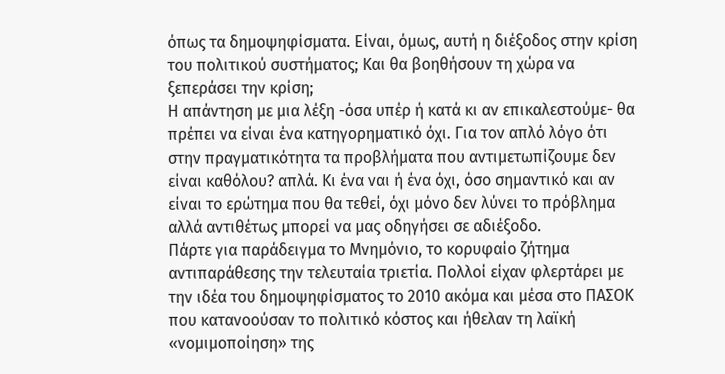όπως τα δημοψηφίσματα. Είναι, όμως, αυτή η διέξοδος στην κρίση του πολιτικού συστήματος; Και θα βοηθήσουν τη χώρα να ξεπεράσει την κρίση;
Η απάντηση με μια λέξη -όσα υπέρ ή κατά κι αν επικαλεστούμε- θα πρέπει να είναι ένα κατηγορηματικό όχι. Για τον απλό λόγο ότι στην πραγματικότητα τα προβλήματα που αντιμετωπίζουμε δεν είναι καθόλου? απλά. Κι ένα ναι ή ένα όχι, όσο σημαντικό και αν είναι το ερώτημα που θα τεθεί, όχι μόνο δεν λύνει το πρόβλημα αλλά αντιθέτως μπορεί να μας οδηγήσει σε αδιέξοδο.
Πάρτε για παράδειγμα το Μνημόνιο, το κορυφαίο ζήτημα αντιπαράθεσης την τελευταία τριετία. Πολλοί είχαν φλερτάρει με την ιδέα του δημοψηφίσματος το 2010 ακόμα και μέσα στο ΠΑΣΟΚ που κατανοούσαν το πολιτικό κόστος και ήθελαν τη λαϊκή «νομιμοποίηση» της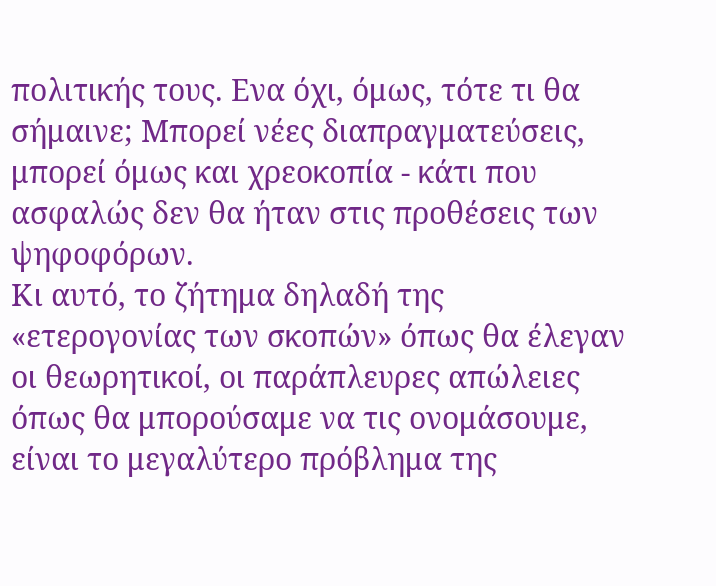πολιτικής τους. Eνα όχι, όμως, τότε τι θα σήμαινε; Μπορεί νέες διαπραγματεύσεις, μπορεί όμως και χρεοκοπία - κάτι που ασφαλώς δεν θα ήταν στις προθέσεις των ψηφοφόρων.
Κι αυτό, το ζήτημα δηλαδή της «ετερογονίας των σκοπών» όπως θα έλεγαν οι θεωρητικοί, οι παράπλευρες απώλειες όπως θα μπορούσαμε να τις ονομάσουμε, είναι το μεγαλύτερο πρόβλημα της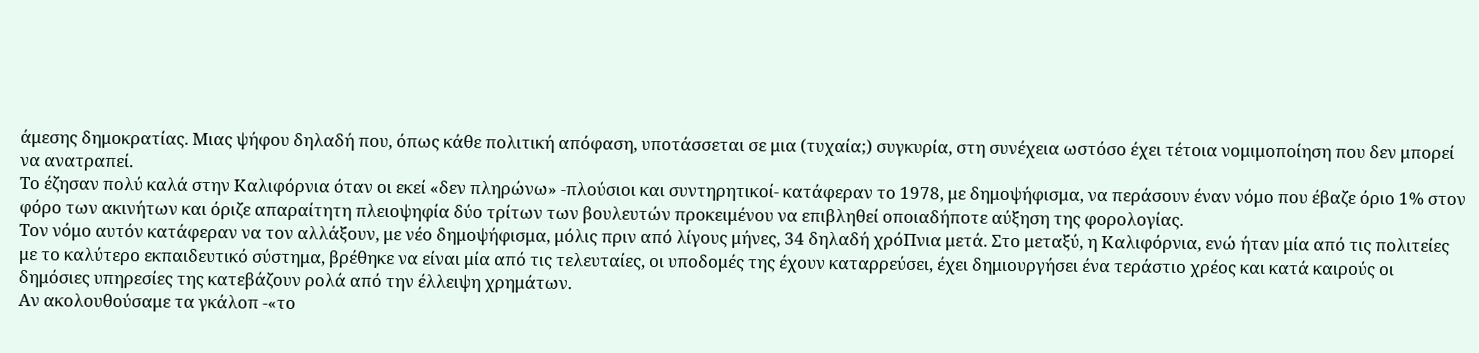άμεσης δημοκρατίας. Μιας ψήφου δηλαδή που, όπως κάθε πολιτική απόφαση, υποτάσσεται σε μια (τυχαία;) συγκυρία, στη συνέχεια ωστόσο έχει τέτοια νομιμοποίηση που δεν μπορεί να ανατραπεί.
Το έζησαν πολύ καλά στην Καλιφόρνια όταν οι εκεί «δεν πληρώνω» -πλούσιοι και συντηρητικοί- κατάφεραν το 1978, με δημοψήφισμα, να περάσουν έναν νόμο που έβαζε όριο 1% στον φόρο των ακινήτων και όριζε απαραίτητη πλειοψηφία δύο τρίτων των βουλευτών προκειμένου να επιβληθεί οποιαδήποτε αύξηση της φορολογίας.
Τον νόμο αυτόν κατάφεραν να τον αλλάξουν, με νέο δημοψήφισμα, μόλις πριν από λίγους μήνες, 34 δηλαδή χρόΠνια μετά. Στο μεταξύ, η Καλιφόρνια, ενώ ήταν μία από τις πολιτείες με το καλύτερο εκπαιδευτικό σύστημα, βρέθηκε να είναι μία από τις τελευταίες, οι υποδομές της έχουν καταρρεύσει, έχει δημιουργήσει ένα τεράστιο χρέος και κατά καιρούς οι δημόσιες υπηρεσίες της κατεβάζουν ρολά από την έλλειψη χρημάτων.
Αν ακολουθούσαμε τα γκάλοπ -«το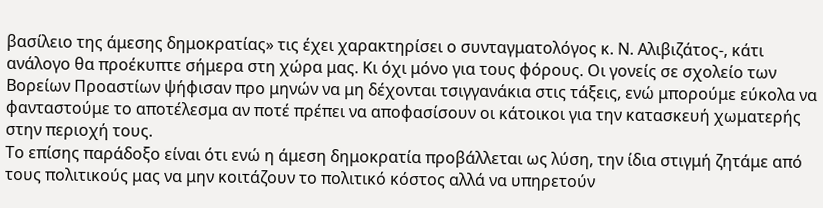βασίλειο της άμεσης δημοκρατίας» τις έχει χαρακτηρίσει ο συνταγματολόγος κ. Ν. Αλιβιζάτος-, κάτι ανάλογο θα προέκυπτε σήμερα στη χώρα μας. Κι όχι μόνο για τους φόρους. Οι γονείς σε σχολείο των Βορείων Προαστίων ψήφισαν προ μηνών να μη δέχονται τσιγγανάκια στις τάξεις, ενώ μπορούμε εύκολα να φανταστούμε το αποτέλεσμα αν ποτέ πρέπει να αποφασίσουν οι κάτοικοι για την κατασκευή χωματερής στην περιοχή τους.
Το επίσης παράδοξο είναι ότι ενώ η άμεση δημοκρατία προβάλλεται ως λύση, την ίδια στιγμή ζητάμε από τους πολιτικούς μας να μην κοιτάζουν το πολιτικό κόστος αλλά να υπηρετούν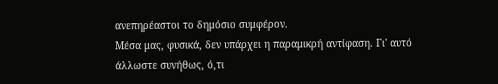ανεπηρέαστοι το δημόσιο συμφέρον.
Μέσα μας, φυσικά, δεν υπάρχει η παραμικρή αντίφαση. Γι' αυτό άλλωστε συνήθως, ό,τι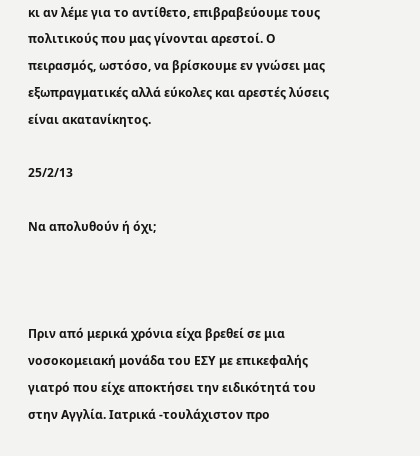κι αν λέμε για το αντίθετο, επιβραβεύουμε τους πολιτικούς που μας γίνονται αρεστοί. Ο πειρασμός, ωστόσο, να βρίσκουμε εν γνώσει μας εξωπραγματικές αλλά εύκολες και αρεστές λύσεις είναι ακατανίκητος.

25/2/13

Να απολυθούν ή όχι;



Πριν από μερικά χρόνια είχα βρεθεί σε μια νοσοκομειακή μονάδα του ΕΣΥ με επικεφαλής γιατρό που είχε αποκτήσει την ειδικότητά του στην Αγγλία. Ιατρικά -τουλάχιστον προ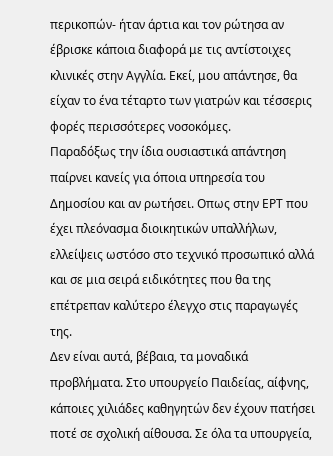περικοπών- ήταν άρτια και τον ρώτησα αν έβρισκε κάποια διαφορά με τις αντίστοιχες κλινικές στην Αγγλία. Εκεί, μου απάντησε, θα είχαν το ένα τέταρτο των γιατρών και τέσσερις φορές περισσότερες νοσοκόμες.
Παραδόξως την ίδια ουσιαστικά απάντηση παίρνει κανείς για όποια υπηρεσία του Δημοσίου και αν ρωτήσει. Οπως στην ΕΡΤ που έχει πλεόνασμα διοικητικών υπαλλήλων, ελλείψεις ωστόσο στο τεχνικό προσωπικό αλλά και σε μια σειρά ειδικότητες που θα της επέτρεπαν καλύτερο έλεγχο στις παραγωγές της.
Δεν είναι αυτά, βέβαια, τα μοναδικά προβλήματα. Στο υπουργείο Παιδείας, αίφνης, κάποιες χιλιάδες καθηγητών δεν έχουν πατήσει ποτέ σε σχολική αίθουσα. Σε όλα τα υπουργεία,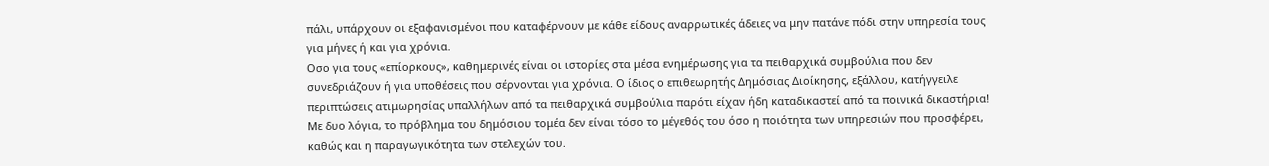πάλι, υπάρχουν οι εξαφανισμένοι που καταφέρνουν με κάθε είδους αναρρωτικές άδειες να μην πατάνε πόδι στην υπηρεσία τους για μήνες ή και για χρόνια.
Οσο για τους «επίορκους», καθημερινές είναι οι ιστορίες στα μέσα ενημέρωσης για τα πειθαρχικά συμβούλια που δεν συνεδριάζουν ή για υποθέσεις που σέρνονται για χρόνια. Ο ίδιος ο επιθεωρητής Δημόσιας Διοίκησης, εξάλλου, κατήγγειλε περιπτώσεις ατιμωρησίας υπαλλήλων από τα πειθαρχικά συμβούλια παρότι είχαν ήδη καταδικαστεί από τα ποινικά δικαστήρια!
Με δυο λόγια, το πρόβλημα του δημόσιου τομέα δεν είναι τόσο το μέγεθός του όσο η ποιότητα των υπηρεσιών που προσφέρει, καθώς και η παραγωγικότητα των στελεχών του.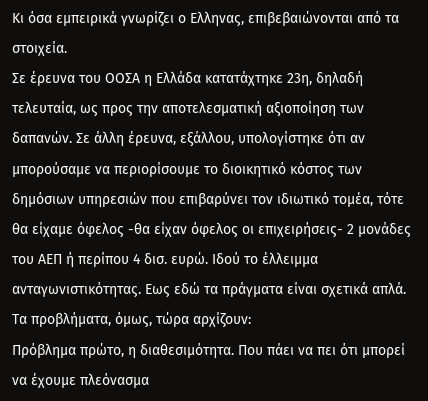Κι όσα εμπειρικά γνωρίζει ο Ελληνας, επιβεβαιώνονται από τα στοιχεία.
Σε έρευνα του ΟΟΣΑ η Ελλάδα κατατάχτηκε 23η, δηλαδή τελευταία, ως προς την αποτελεσματική αξιοποίηση των δαπανών. Σε άλλη έρευνα, εξάλλου, υπολογίστηκε ότι αν μπορούσαμε να περιορίσουμε το διοικητικό κόστος των δημόσιων υπηρεσιών που επιβαρύνει τον ιδιωτικό τομέα, τότε θα είχαμε όφελος -θα είχαν όφελος οι επιχειρήσεις- 2 μονάδες του ΑΕΠ ή περίπου 4 δισ. ευρώ. Ιδού το έλλειμμα ανταγωνιστικότητας. Εως εδώ τα πράγματα είναι σχετικά απλά. Τα προβλήματα, όμως, τώρα αρχίζουν:
Πρόβλημα πρώτο, η διαθεσιμότητα. Που πάει να πει ότι μπορεί να έχουμε πλεόνασμα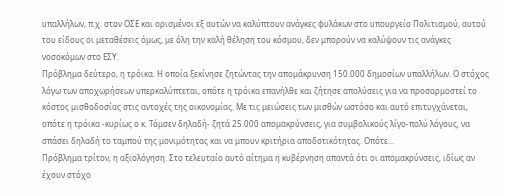υπαλλήλων, π.χ. στον ΟΣΕ και ορισμένοι εξ αυτών να καλύπτουν ανάγκες φυλάκων στο υπουργείο Πολιτισμού, αυτού του είδους οι μεταθέσεις όμως, με όλη την καλή θέληση του κόσμου, δεν μπορούν να καλύψουν τις ανάγκες νοσοκόμων στο ΕΣΥ.
Πρόβλημα δεύτερο, η τρόικα. Η οποία ξεκίνησε ζητώντας την απομάκρυνση 150.000 δημοσίων υπαλλήλων. Ο στόχος λόγω των αποχωρήσεων υπερκαλύπτεται, οπότε η τρόικα επανήλθε και ζήτησε απολύσεις για να προσαρμοστεί το κόστος μισθοδοσίας στις αντοχές της οικονομίας. Με τις μειώσεις των μισθών ωστόσο και αυτό επιτυγχάνεται, οπότε η τρόικα -κυρίως ο κ. Τόμσεν δηλαδή- ζητά 25.000 απομακρύνσεις, για συμβολικούς λίγο-πολύ λόγους, να σπάσει δηλαδή το ταμπού της μονιμότητας και να μπουν κριτήρια αποδοτικότητας. Οπότε...
Πρόβλημα τρίτον, η αξιολόγηση. Στο τελευταίο αυτό αίτημα η κυβέρνηση απαντά ότι οι απομακρύνσεις, ιδίως αν έχουν στόχο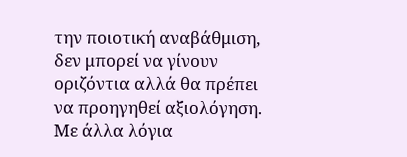την ποιοτική αναβάθμιση, δεν μπορεί να γίνουν οριζόντια αλλά θα πρέπει να προηγηθεί αξιολόγηση. Με άλλα λόγια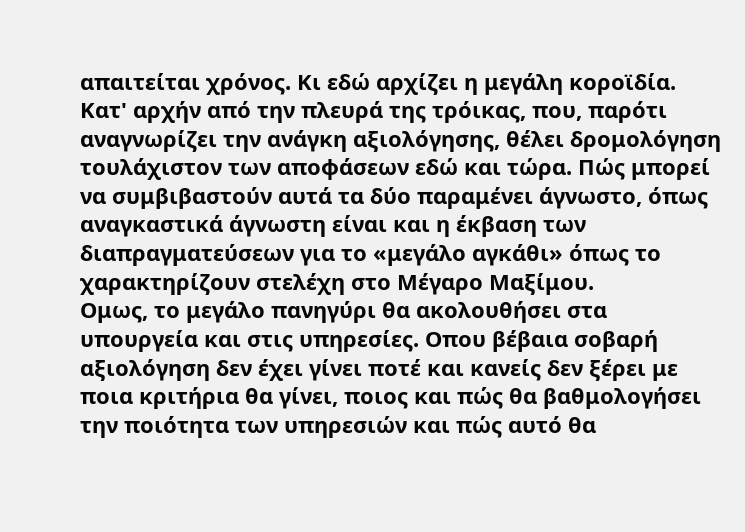απαιτείται χρόνος. Κι εδώ αρχίζει η μεγάλη κοροϊδία.
Κατ' αρχήν από την πλευρά της τρόικας, που, παρότι αναγνωρίζει την ανάγκη αξιολόγησης, θέλει δρομολόγηση τουλάχιστον των αποφάσεων εδώ και τώρα. Πώς μπορεί να συμβιβαστούν αυτά τα δύο παραμένει άγνωστο, όπως αναγκαστικά άγνωστη είναι και η έκβαση των διαπραγματεύσεων για το «μεγάλο αγκάθι» όπως το χαρακτηρίζουν στελέχη στο Μέγαρο Μαξίμου.
Ομως, το μεγάλο πανηγύρι θα ακολουθήσει στα υπουργεία και στις υπηρεσίες. Οπου βέβαια σοβαρή αξιολόγηση δεν έχει γίνει ποτέ και κανείς δεν ξέρει με ποια κριτήρια θα γίνει, ποιος και πώς θα βαθμολογήσει την ποιότητα των υπηρεσιών και πώς αυτό θα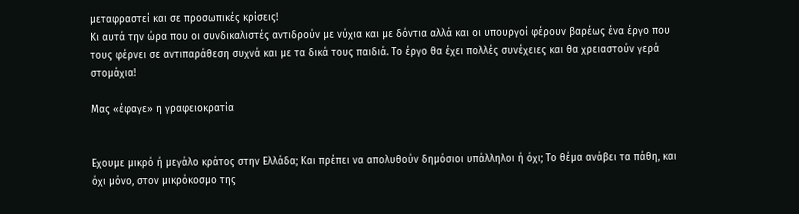μεταφραστεί και σε προσωπικές κρίσεις!
Κι αυτά την ώρα που οι συνδικαλιστές αντιδρούν με νύχια και με δόντια αλλά και οι υπουργοί φέρουν βαρέως ένα έργο που τους φέρνει σε αντιπαράθεση συχνά και με τα δικά τους παιδιά. Το έργο θα έχει πολλές συνέχειες και θα χρειαστούν γερά στομάχια!

Μας «έφαγε» η γραφειοκρατία


Εχουμε μικρό ή μεγάλο κράτος στην Ελλάδα; Και πρέπει να απολυθούν δημόσιοι υπάλληλοι ή όχι; Το θέμα ανάβει τα πάθη, και όχι μόνο, στον μικρόκοσμο της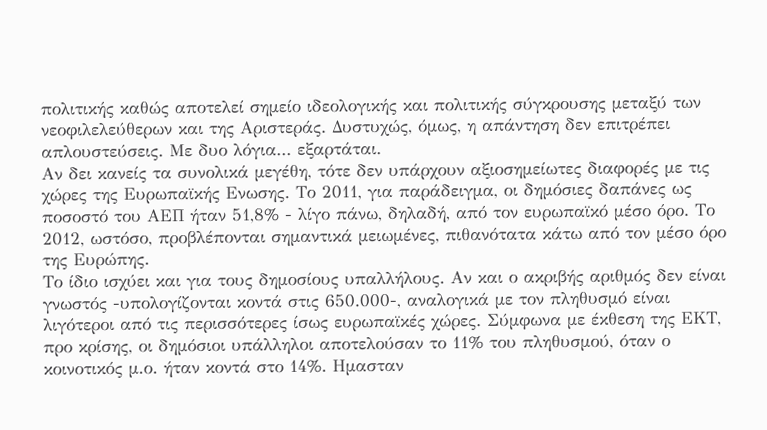πολιτικής καθώς αποτελεί σημείο ιδεολογικής και πολιτικής σύγκρουσης μεταξύ των νεοφιλελεύθερων και της Αριστεράς. Δυστυχώς, όμως, η απάντηση δεν επιτρέπει απλουστεύσεις. Με δυο λόγια... εξαρτάται.
Αν δει κανείς τα συνολικά μεγέθη, τότε δεν υπάρχουν αξιοσημείωτες διαφορές με τις χώρες της Ευρωπαϊκής Ενωσης. Το 2011, για παράδειγμα, οι δημόσιες δαπάνες ως ποσοστό του ΑΕΠ ήταν 51,8% - λίγο πάνω, δηλαδή, από τον ευρωπαϊκό μέσο όρο. Το 2012, ωστόσο, προβλέπονται σημαντικά μειωμένες, πιθανότατα κάτω από τον μέσο όρο της Ευρώπης.
Το ίδιο ισχύει και για τους δημοσίους υπαλλήλους. Αν και ο ακριβής αριθμός δεν είναι γνωστός -υπολογίζονται κοντά στις 650.000-, αναλογικά με τον πληθυσμό είναι λιγότεροι από τις περισσότερες ίσως ευρωπαϊκές χώρες. Σύμφωνα με έκθεση της ΕΚΤ, προ κρίσης, οι δημόσιοι υπάλληλοι αποτελούσαν το 11% του πληθυσμού, όταν ο κοινοτικός μ.ο. ήταν κοντά στο 14%. Ημασταν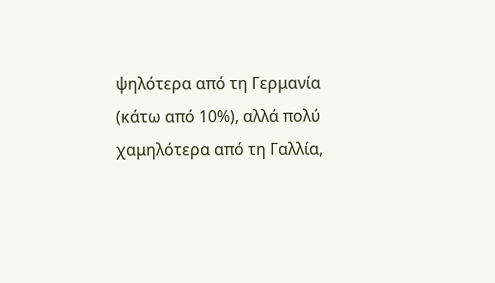ψηλότερα από τη Γερμανία (κάτω από 10%), αλλά πολύ χαμηλότερα από τη Γαλλία,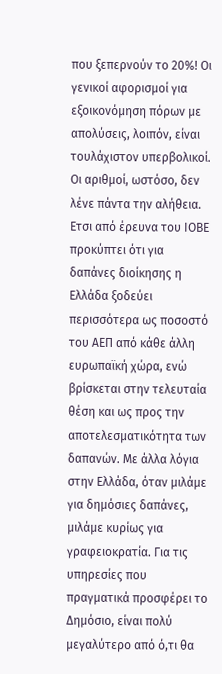που ξεπερνούν το 20%! Οι γενικοί αφορισμοί για εξοικονόμηση πόρων με απολύσεις, λοιπόν, είναι τουλάχιστον υπερβολικοί.
Οι αριθμοί, ωστόσο, δεν λένε πάντα την αλήθεια. Ετσι από έρευνα του ΙΟΒΕ προκύπτει ότι για δαπάνες διοίκησης η Ελλάδα ξοδεύει περισσότερα ως ποσοστό του ΑΕΠ από κάθε άλλη ευρωπαϊκή χώρα, ενώ βρίσκεται στην τελευταία θέση και ως προς την αποτελεσματικότητα των δαπανών. Με άλλα λόγια στην Ελλάδα, όταν μιλάμε για δημόσιες δαπάνες, μιλάμε κυρίως για γραφειοκρατία. Για τις υπηρεσίες που πραγματικά προσφέρει το Δημόσιο, είναι πολύ μεγαλύτερο από ό,τι θα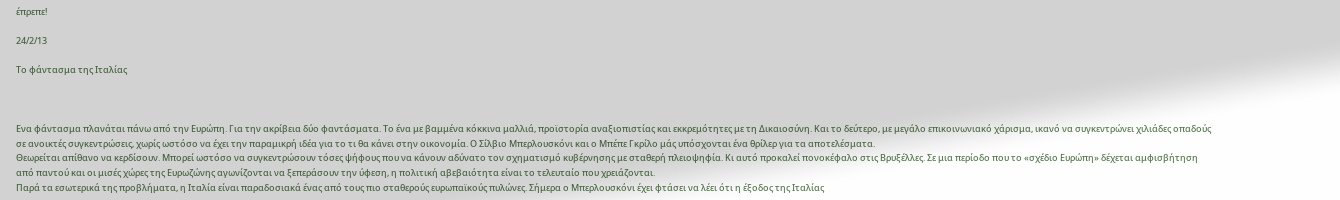έπρεπε!

24/2/13

Το φάντασμα της Ιταλίας



Ενα φάντασμα πλανάται πάνω από την Ευρώπη. Για την ακρίβεια δύο φαντάσματα. Το ένα με βαμμένα κόκκινα μαλλιά, προϊστορία αναξιοπιστίας και εκκρεμότητες με τη Δικαιοσύνη. Και το δεύτερο, με μεγάλο επικοινωνιακό χάρισμα, ικανό να συγκεντρώνει χιλιάδες οπαδούς σε ανοικτές συγκεντρώσεις, χωρίς ωστόσο να έχει την παραμικρή ιδέα για το τι θα κάνει στην οικονομία. Ο Σίλβιο Μπερλουσκόνι και ο Μπέπε Γκρίλο μάς υπόσχονται ένα θρίλερ για τα αποτελέσματα.
Θεωρείται απίθανο να κερδίσουν. Μπορεί ωστόσο να συγκεντρώσουν τόσες ψήφους που να κάνουν αδύνατο τον σχηματισμό κυβέρνησης με σταθερή πλειοψηφία. Κι αυτό προκαλεί πονοκέφαλο στις Βρυξέλλες. Σε μια περίοδο που το «σχέδιο Ευρώπη» δέχεται αμφισβήτηση από παντού και οι μισές χώρες της Ευρωζώνης αγωνίζονται να ξεπεράσουν την ύφεση, η πολιτική αβεβαιότητα είναι το τελευταίο που χρειάζονται.
Παρά τα εσωτερικά της προβλήματα, η Ιταλία είναι παραδοσιακά ένας από τους πιο σταθερούς ευρωπαϊκούς πυλώνες. Σήμερα ο Μπερλουσκόνι έχει φτάσει να λέει ότι η έξοδος της Ιταλίας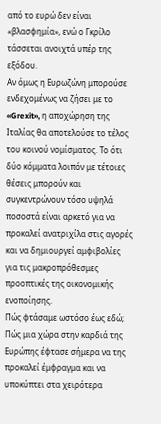από το ευρώ δεν είναι «βλασφημία», ενώ ο Γκρίλο τάσσεται ανοιχτά υπέρ της εξόδου.
Αν όμως η Ευρωζώνη μπορούσε ενδεχομένως να ζήσει με το «Grexit», η αποχώρηση της Ιταλίας θα αποτελούσε το τέλος του κοινού νομίσματος. Το ότι δύο κόμματα λοιπόν με τέτοιες θέσεις μπορούν και συγκεντρώνουν τόσο υψηλά ποσοστά είναι αρκετό για να προκαλεί ανατριχίλα στις αγορές και να δημιουργεί αμφιβολίες για τις μακροπρόθεσμες προοπτικές της οικονομικής ενοποίησης.
Πώς φτάσαμε ωστόσο έως εδώ; Πώς μια χώρα στην καρδιά της Ευρώπης έφτασε σήμερα να της προκαλεί έμφραγμα και να υποκύπτει στα χειρότερα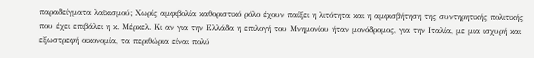παραδείγματα λαϊκισμού; Χωρίς αμφιβολία καθοριστικό ρόλο έχουν παίξει η λιτότητα και η αμφισβήτηση της συντηρητικής πολιτικής που έχει επιβάλει η κ. Μέρκελ. Κι αν για την Ελλάδα η επιλογή του Μνημονίου ήταν μονόδρομος, για την Ιταλία, με μια ισχυρή και εξωστρεφή οικονομία, τα περιθώρια είναι πολύ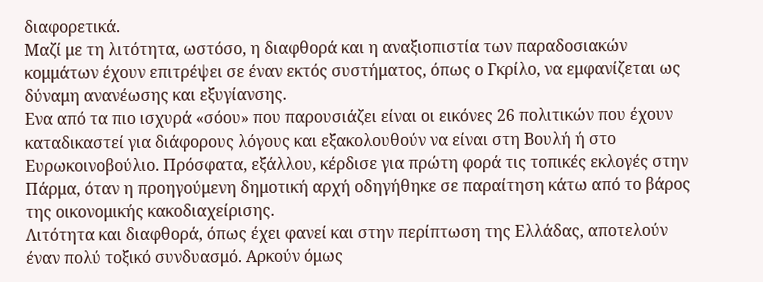διαφορετικά.
Μαζί με τη λιτότητα, ωστόσο, η διαφθορά και η αναξιοπιστία των παραδοσιακών κομμάτων έχουν επιτρέψει σε έναν εκτός συστήματος, όπως ο Γκρίλο, να εμφανίζεται ως δύναμη ανανέωσης και εξυγίανσης.
Ενα από τα πιο ισχυρά «σόου» που παρουσιάζει είναι οι εικόνες 26 πολιτικών που έχουν καταδικαστεί για διάφορους λόγους και εξακολουθούν να είναι στη Βουλή ή στο Ευρωκοινοβούλιο. Πρόσφατα, εξάλλου, κέρδισε για πρώτη φορά τις τοπικές εκλογές στην Πάρμα, όταν η προηγούμενη δημοτική αρχή οδηγήθηκε σε παραίτηση κάτω από το βάρος της οικονομικής κακοδιαχείρισης.
Λιτότητα και διαφθορά, όπως έχει φανεί και στην περίπτωση της Ελλάδας, αποτελούν έναν πολύ τοξικό συνδυασμό. Αρκούν όμως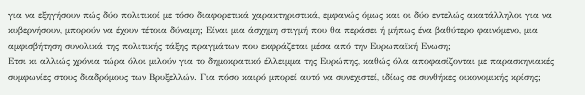για να εξηγήσουν πώς δύο πολιτικοί με τόσο διαφορετικά χαρακτηριστικά, εμφανώς όμως και οι δύο εντελώς ακατάλληλοι για να κυβερνήσουν, μπορούν να έχουν τέτοια δύναμη; Είναι μια άσχημη στιγμή που θα περάσει ή μήπως ένα βαθύτερο φαινόμενο, μια αμφισβήτηση συνολικά της πολιτικής τάξης πραγμάτων που εκφράζεται μέσα από την Ευρωπαϊκή Ενωση;
Ετσι κι αλλιώς χρόνια τώρα όλοι μιλούν για το δημοκρατικό έλλειμμα της Ευρώπης, καθώς όλα αποφασίζονται με παρασκηνιακές συμφωνίες στους διαδρόμους των Βρυξελλών. Για πόσο καιρό μπορεί αυτό να συνεχιστεί, ιδίως σε συνθήκες οικονομικής κρίσης;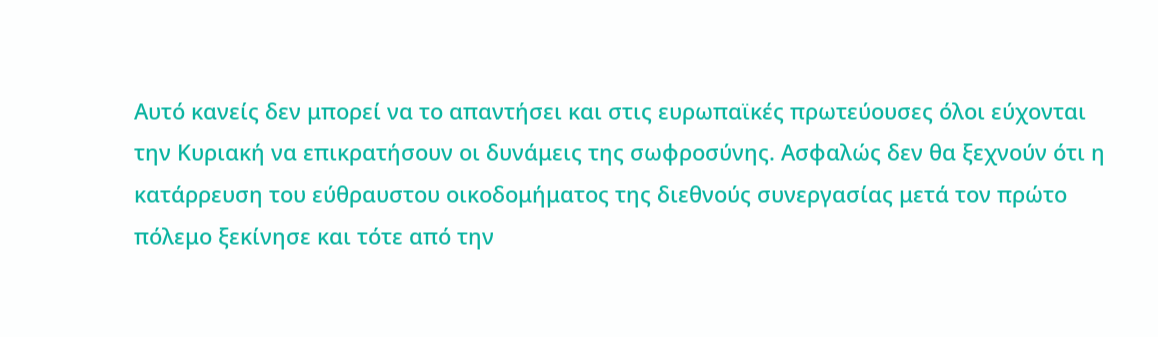Αυτό κανείς δεν μπορεί να το απαντήσει και στις ευρωπαϊκές πρωτεύουσες όλοι εύχονται την Κυριακή να επικρατήσουν οι δυνάμεις της σωφροσύνης. Ασφαλώς δεν θα ξεχνούν ότι η κατάρρευση του εύθραυστου οικοδομήματος της διεθνούς συνεργασίας μετά τον πρώτο πόλεμο ξεκίνησε και τότε από την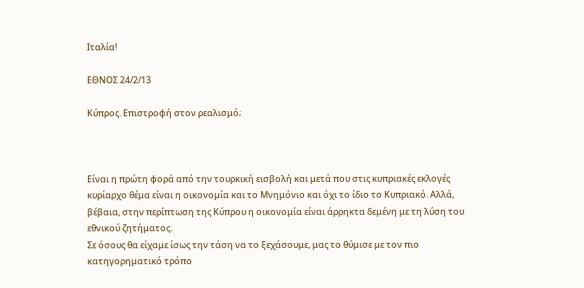Ιταλία!

ΕΘΝΟΣ 24/2/13

Κύπρος. Επιστροφή στον ρεαλισμό;



Είναι η πρώτη φορά από την τουρκική εισβολή και μετά που στις κυπριακές εκλογές κυρίαρχο θέμα είναι η οικονομία και το Μνημόνιο και όχι το ίδιο το Κυπριακό. Αλλά, βέβαια, στην περίπτωση της Κύπρου η οικονομία είναι άρρηκτα δεμένη με τη λύση του εθνικού ζητήματος.
Σε όσους θα είχαμε ίσως την τάση να το ξεχάσουμε, μας το θύμισε με τον πιο κατηγορηματικό τρόπο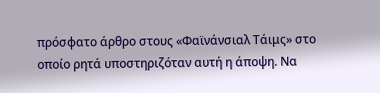πρόσφατο άρθρο στους «Φαϊνάνσιαλ Τάιμς» στο οποίο ρητά υποστηριζόταν αυτή η άποψη. Να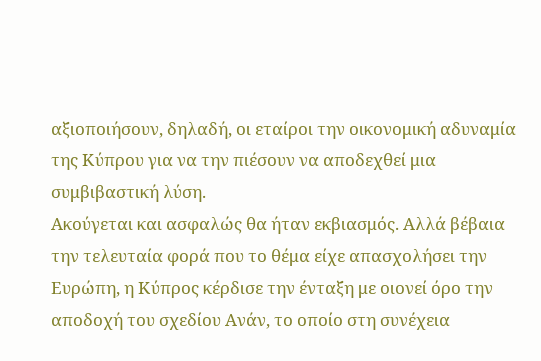αξιοποιήσουν, δηλαδή, οι εταίροι την οικονομική αδυναμία της Κύπρου για να την πιέσουν να αποδεχθεί μια συμβιβαστική λύση.
Ακούγεται και ασφαλώς θα ήταν εκβιασμός. Αλλά βέβαια την τελευταία φορά που το θέμα είχε απασχολήσει την Ευρώπη, η Κύπρος κέρδισε την ένταξη με οιονεί όρο την αποδοχή του σχεδίου Ανάν, το οποίο στη συνέχεια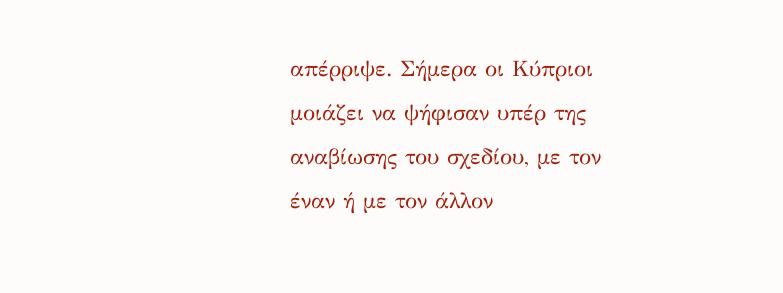απέρριψε. Σήμερα οι Κύπριοι μοιάζει να ψήφισαν υπέρ της αναβίωσης του σχεδίου, με τον έναν ή με τον άλλον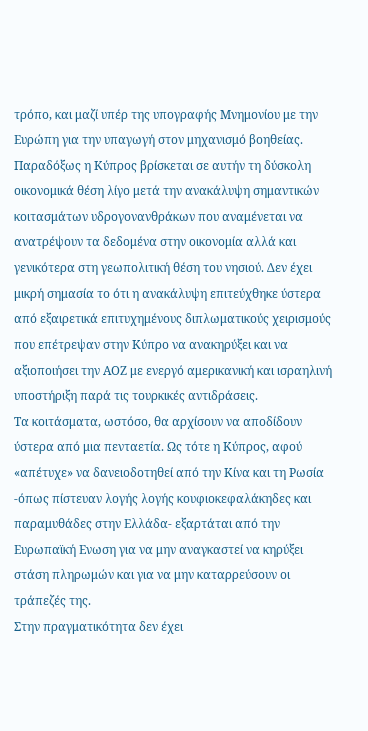τρόπο, και μαζί υπέρ της υπογραφής Μνημονίου με την Ευρώπη για την υπαγωγή στον μηχανισμό βοηθείας.
Παραδόξως η Κύπρος βρίσκεται σε αυτήν τη δύσκολη οικονομικά θέση λίγο μετά την ανακάλυψη σημαντικών κοιτασμάτων υδρογονανθράκων που αναμένεται να ανατρέψουν τα δεδομένα στην οικονομία αλλά και γενικότερα στη γεωπολιτική θέση του νησιού. Δεν έχει μικρή σημασία το ότι η ανακάλυψη επιτεύχθηκε ύστερα από εξαιρετικά επιτυχημένους διπλωματικούς χειρισμούς που επέτρεψαν στην Κύπρο να ανακηρύξει και να αξιοποιήσει την ΑΟΖ με ενεργό αμερικανική και ισραηλινή υποστήριξη παρά τις τουρκικές αντιδράσεις.
Τα κοιτάσματα, ωστόσο, θα αρχίσουν να αποδίδουν ύστερα από μια πενταετία. Ως τότε η Κύπρος, αφού «απέτυχε» να δανειοδοτηθεί από την Κίνα και τη Ρωσία -όπως πίστευαν λογής λογής κουφιοκεφαλάκηδες και παραμυθάδες στην Ελλάδα- εξαρτάται από την Ευρωπαϊκή Ενωση για να μην αναγκαστεί να κηρύξει στάση πληρωμών και για να μην καταρρεύσουν οι τράπεζές της.
Στην πραγματικότητα δεν έχει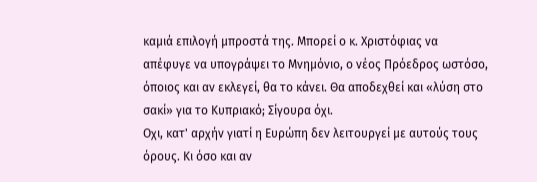καμιά επιλογή μπροστά της. Μπορεί ο κ. Χριστόφιας να απέφυγε να υπογράψει το Μνημόνιο, ο νέος Πρόεδρος ωστόσο, όποιος και αν εκλεγεί, θα το κάνει. Θα αποδεχθεί και «λύση στο σακί» για το Κυπριακό; Σίγουρα όχι.
Οχι, κατ' αρχήν γιατί η Ευρώπη δεν λειτουργεί με αυτούς τους όρους. Κι όσο και αν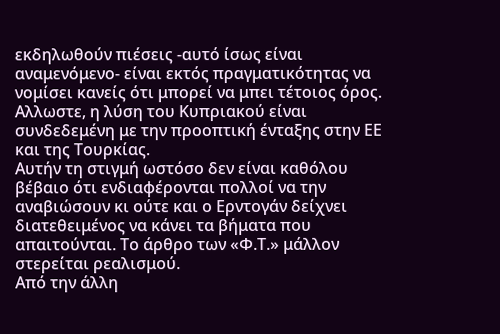εκδηλωθούν πιέσεις -αυτό ίσως είναι αναμενόμενο- είναι εκτός πραγματικότητας να νομίσει κανείς ότι μπορεί να μπει τέτοιος όρος. Αλλωστε, η λύση του Κυπριακού είναι συνδεδεμένη με την προοπτική ένταξης στην ΕΕ και της Τουρκίας.
Αυτήν τη στιγμή ωστόσο δεν είναι καθόλου βέβαιο ότι ενδιαφέρονται πολλοί να την αναβιώσουν κι ούτε και ο Ερντογάν δείχνει διατεθειμένος να κάνει τα βήματα που απαιτούνται. Το άρθρο των «Φ.Τ.» μάλλον στερείται ρεαλισμού.
Από την άλλη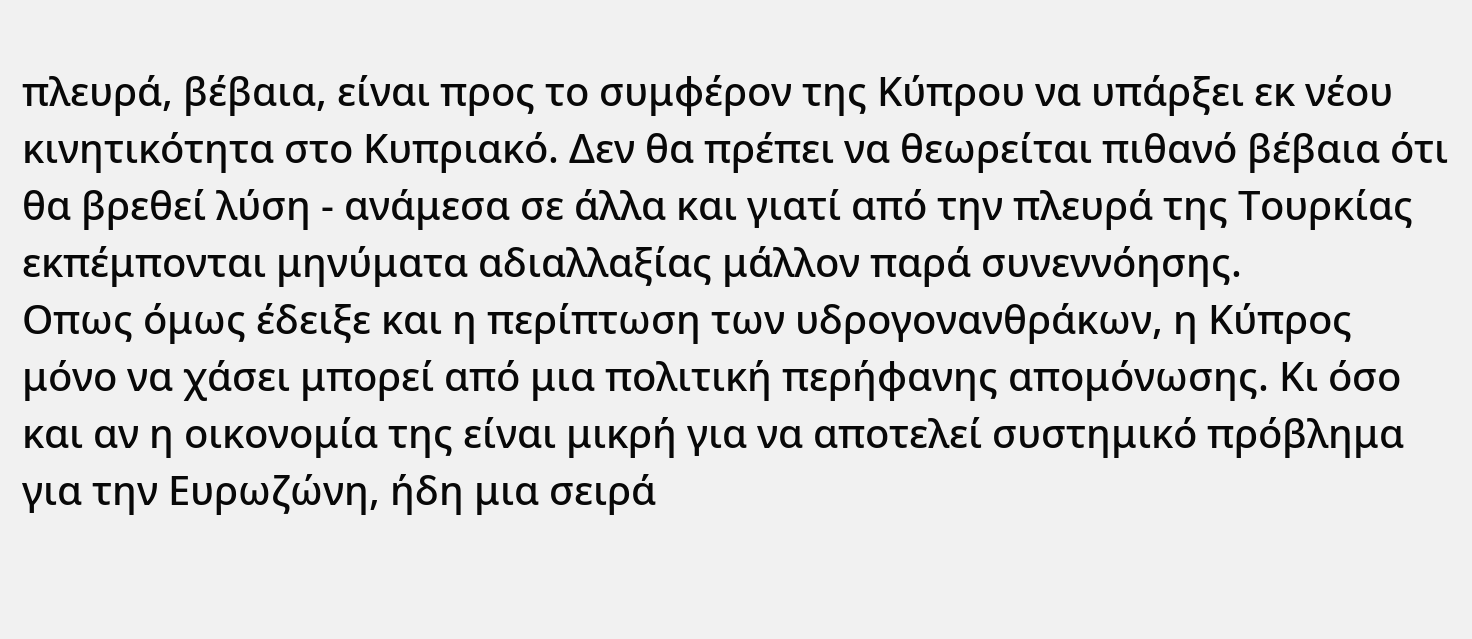πλευρά, βέβαια, είναι προς το συμφέρον της Κύπρου να υπάρξει εκ νέου κινητικότητα στο Κυπριακό. Δεν θα πρέπει να θεωρείται πιθανό βέβαια ότι θα βρεθεί λύση - ανάμεσα σε άλλα και γιατί από την πλευρά της Τουρκίας εκπέμπονται μηνύματα αδιαλλαξίας μάλλον παρά συνεννόησης.
Οπως όμως έδειξε και η περίπτωση των υδρογονανθράκων, η Κύπρος μόνο να χάσει μπορεί από μια πολιτική περήφανης απομόνωσης. Κι όσο και αν η οικονομία της είναι μικρή για να αποτελεί συστημικό πρόβλημα για την Ευρωζώνη, ήδη μια σειρά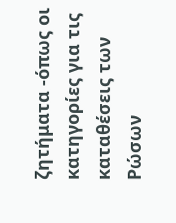ζητήματα -όπως οι κατηγορίες για τις καταθέσεις των Ρώσων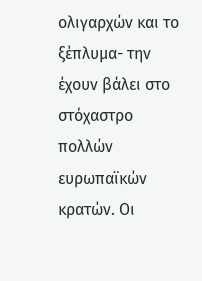ολιγαρχών και το ξέπλυμα- την έχουν βάλει στο στόχαστρο πολλών ευρωπαϊκών κρατών. Οι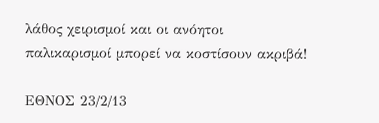λάθος χειρισμοί και οι ανόητοι παλικαρισμοί μπορεί να κοστίσουν ακριβά!

ΕΘΝΟΣ 23/2/13